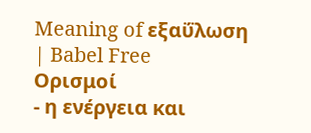Meaning of εξαΰλωση | Babel Free
Ορισμοί
- η ενέργεια και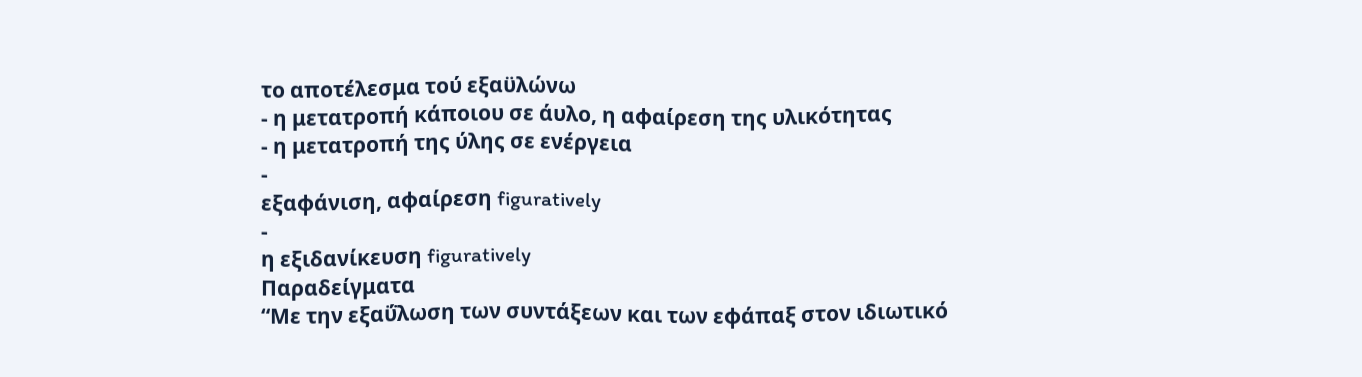το αποτέλεσμα τού εξαϋλώνω
- η μετατροπή κάποιου σε άυλο, η αφαίρεση της υλικότητας
- η μετατροπή της ύλης σε ενέργεια
-
εξαφάνιση, αφαίρεση figuratively
-
η εξιδανίκευση figuratively
Παραδείγματα
“Με την εξαΰλωση των συντάξεων και των εφάπαξ στον ιδιωτικό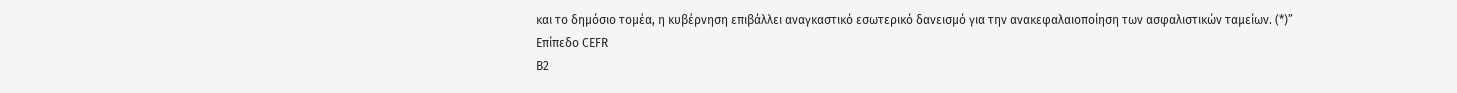και το δημόσιο τομέα, η κυβέρνηση επιβάλλει αναγκαστικό εσωτερικό δανεισμό για την ανακεφαλαιοποίηση των ασφαλιστικών ταμείων. (*)”
Επίπεδο CEFR
B2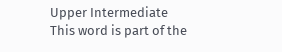Upper Intermediate
This word is part of the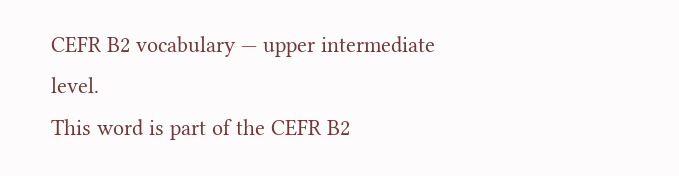CEFR B2 vocabulary — upper intermediate level.
This word is part of the CEFR B2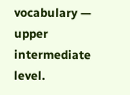vocabulary — upper intermediate level.